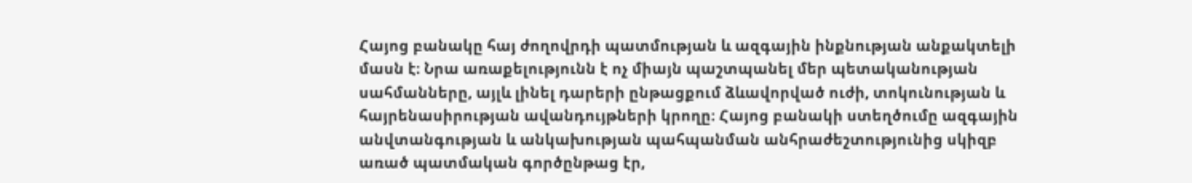Հայոց բանակը հայ ժողովրդի պատմության և ազգային ինքնության անքակտելի մասն է։ Նրա առաքելությունն է ոչ միայն պաշտպանել մեր պետականության սահմանները, այլև լինել դարերի ընթացքում ձևավորված ուժի, տոկունության և հայրենասիրության ավանդույթների կրողը։ Հայոց բանակի ստեղծումը ազգային անվտանգության և անկախության պահպանման անհրաժեշտությունից սկիզբ առած պատմական գործընթաց էր,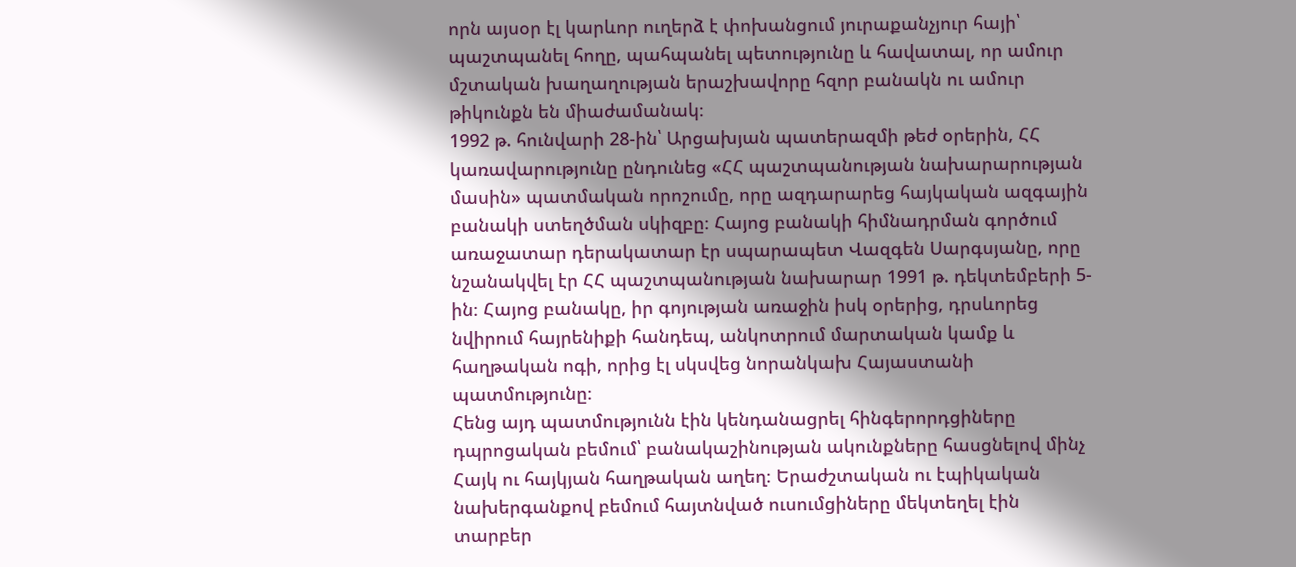որն այսօր էլ կարևոր ուղերձ է փոխանցում յուրաքանչյուր հայի՝ պաշտպանել հողը, պահպանել պետությունը և հավատալ, որ ամուր մշտական խաղաղության երաշխավորը հզոր բանակն ու ամուր թիկունքն են միաժամանակ։
1992 թ. հունվարի 28-ին՝ Արցախյան պատերազմի թեժ օրերին, ՀՀ կառավարությունը ընդունեց «ՀՀ պաշտպանության նախարարության մասին» պատմական որոշումը, որը ազդարարեց հայկական ազգային բանակի ստեղծման սկիզբը։ Հայոց բանակի հիմնադրման գործում առաջատար դերակատար էր սպարապետ Վազգեն Սարգսյանը, որը նշանակվել էր ՀՀ պաշտպանության նախարար 1991 թ. դեկտեմբերի 5-ին։ Հայոց բանակը, իր գոյության առաջին իսկ օրերից, դրսևորեց նվիրում հայրենիքի հանդեպ, անկոտրում մարտական կամք և հաղթական ոգի, որից էլ սկսվեց նորանկախ Հայաստանի պատմությունը։
Հենց այդ պատմությունն էին կենդանացրել հինգերորդցիները դպրոցական բեմում՝ բանակաշինության ակունքները հասցնելով մինչ Հայկ ու հայկյան հաղթական աղեղ։ Երաժշտական ու էպիկական նախերգանքով բեմում հայտնված ուսումցիները մեկտեղել էին տարբեր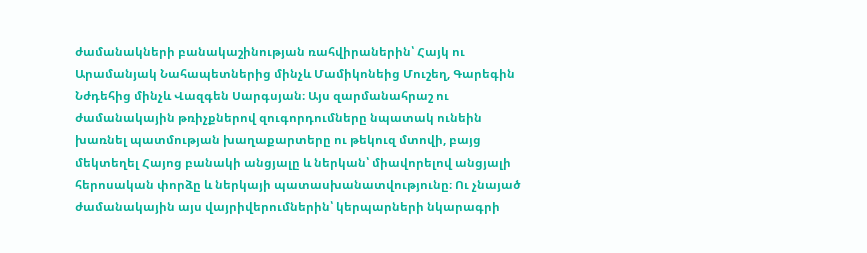ժամանակների բանակաշինության ռահվիրաներին՝ Հայկ ու Արամանյակ Նահապետներից մինչև Մամիկոնեից Մուշեղ, Գարեգին Նժդեհից մինչև Վազգեն Սարգսյան։ Այս զարմանահրաշ ու ժամանակային թռիչքներով զուգորդումները նպատակ ունեին խառնել պատմության խաղաքարտերը ու թեկուզ մտովի, բայց մեկտեղել Հայոց բանակի անցյալը և ներկան՝ միավորելով անցյալի հերոսական փորձը և ներկայի պատասխանատվությունը։ Ու չնայած ժամանակային այս վայրիվերումներին՝ կերպարների նկարագրի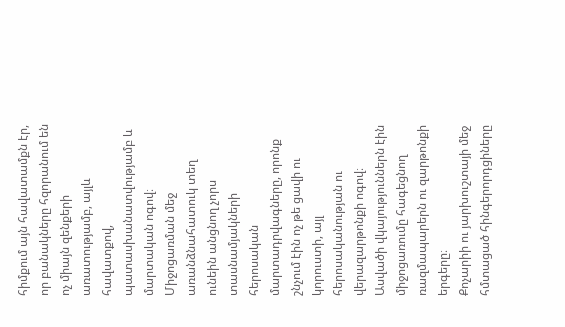հիմքում այն հավատամքն էր, որ բանակները հզորանում են ոչ միայն զենքերի առատությամբ, այլև հավատքով, պատասխանատվությամբ և մարտական ոգով։ Միջոցառման մեջ առանձնահատուկ տեղ ունեին անցնող չորս տասնամյակների հերոսական մարտադրվագները, որոնք շնչում էին ոչ թե ցավի ու կորուստի, այլ հերոսականության ու վերազարթոնքի ոգով։ Ասվածի վկայություններն էին միջոցառումը հագեցնող ռազմապարերն ու զարթոնքի երգերը։
Քոչարիի ու յարխուշտայի մեջ հմտացած հինգերորդցիները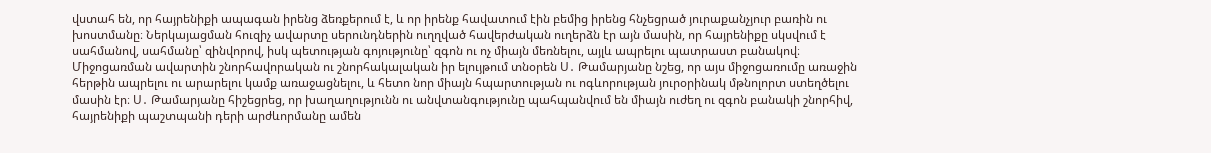վստահ են, որ հայրենիքի ապագան իրենց ձեռքերում է, և որ իրենք հավատում էին բեմից իրենց հնչեցրած յուրաքանչյուր բառին ու խոստմանը։ Ներկայացման հուզիչ ավարտը սերունդներին ուղղված հավերժական ուղերձն էր այն մասին, որ հայրենիքը սկսվում է սահմանով, սահմանը՝ զինվորով, իսկ պետության գոյությունը՝ զգոն ու ոչ միայն մեռնելու, այլև ապրելու պատրաստ բանակով։
Միջոցառման ավարտին շնորհավորական ու շնորհակալական իր ելույթում տնօրեն Ս․ Թամարյանը նշեց, որ այս միջոցառումը առաջին հերթին ապրելու ու արարելու կամք առաջացնելու, և հետո նոր միայն հպարտության ու ոգևորության յուրօրինակ մթնոլորտ ստեղծելու մասին էր։ Ս․ Թամարյանը հիշեցրեց, որ խաղաղությունն ու անվտանգությունը պահպանվում են միայն ուժեղ ու զգոն բանակի շնորհիվ, հայրենիքի պաշտպանի դերի արժևորմանը ամեն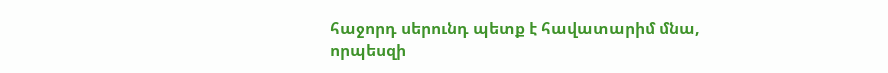հաջորդ սերունդ պետք է հավատարիմ մնա, որպեսզի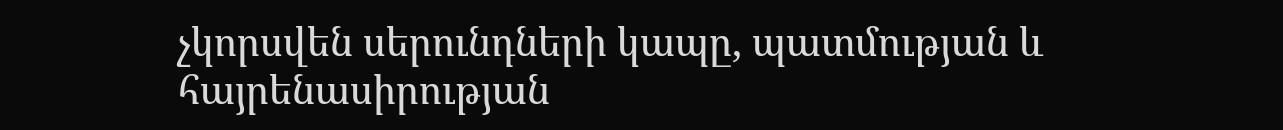չկորսվեն սերունդների կապը, պատմության և հայրենասիրության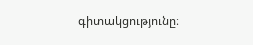գիտակցությունը։